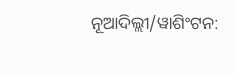ନୂଆଦିଲ୍ଲୀ/ୱାଶିଂଟନ: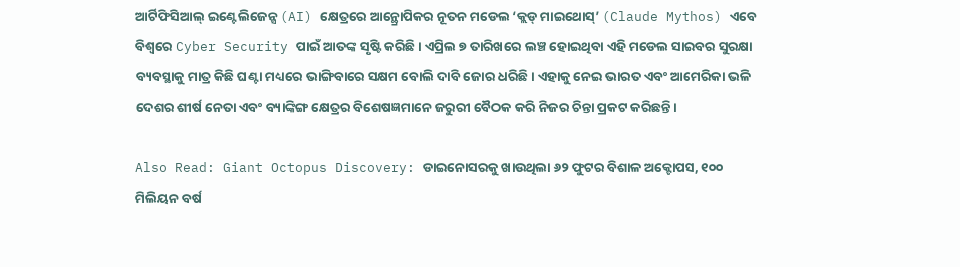ଆର୍ଟିଫିସିଆଲ୍ ଇଣ୍ଟେଲିଜେନ୍ସ (AI) କ୍ଷେତ୍ରରେ ଆନ୍ଥ୍ରୋପିକର ନୂତନ ମଡେଲ ‘କ୍ଲଡ୍ ମାଇଥୋସ୍’ (Claude Mythos) ଏବେ ବିଶ୍ୱରେ Cyber Security ପାଇଁ ଆତଙ୍କ ସୃଷ୍ଟି କରିଛି। ଏପ୍ରିଲ ୭ ତାରିଖରେ ଲଞ୍ଚ ହୋଇଥିବା ଏହି ମଡେଲ ସାଇବର ସୁରକ୍ଷା ବ୍ୟବସ୍ଥାକୁ ମାତ୍ର କିଛି ଘଣ୍ଟା ମଧ୍ୟରେ ଭାଙ୍ଗିବାରେ ସକ୍ଷମ ବୋଲି ଦାବି ଜୋର ଧରିଛି। ଏହାକୁ ନେଇ ଭାରତ ଏବଂ ଆମେରିକା ଭଳି ଦେଶର ଶୀର୍ଷ ନେତା ଏବଂ ବ୍ୟାଙ୍କିଙ୍ଗ କ୍ଷେତ୍ରର ବିଶେଷଜ୍ଞମାନେ ଜରୁରୀ ବୈଠକ କରି ନିଜର ଚିନ୍ତା ପ୍ରକଟ କରିଛନ୍ତି।

Also Read: Giant Octopus Discovery: ଡାଇନୋସରକୁ ଖାଉଥିଲା ୬୨ ଫୁଟର ବିଶାଳ ଅକ୍ଟୋପସ, ୧୦୦ ମିଲିୟନ ବର୍ଷ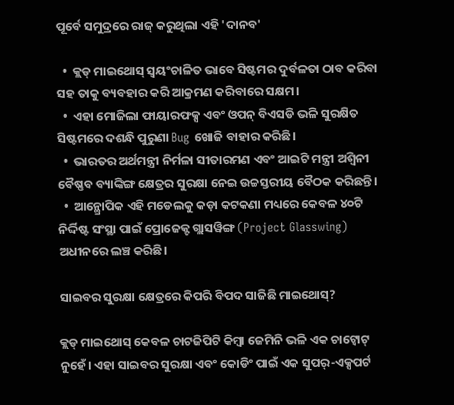ପୂର୍ବେ ସମୁଦ୍ରରେ ରାଜ୍ କରୁଥିଲା ଏହି 'ଦାନବ'

  •  କ୍ଲଡ୍ ମାଇଥୋସ୍ ସ୍ୱୟଂଚାଳିତ ଭାବେ ସିଷ୍ଟମର ଦୁର୍ବଳତା ଠାବ କରିବା ସହ ତାକୁ ବ୍ୟବହାର କରି ଆକ୍ରମଣ କରିବାରେ ସକ୍ଷମ।
  •  ଏହା ମୋଜିଲା ଫାୟାରଫକ୍ସ ଏବଂ ଓପନ୍ ବିଏସଡି ଭଳି ସୁରକ୍ଷିତ ସିଷ୍ଟମରେ ଦଶନ୍ଧି ପୁରୁଣା Bug ଖୋଜି ବାହାର କରିଛି।
  •  ଭାରତର ଅର୍ଥମନ୍ତ୍ରୀ ନିର୍ମଳା ସୀତାରମଣ ଏବଂ ଆଇଟି ମନ୍ତ୍ରୀ ଅଶ୍ୱିନୀ ବୈଷ୍ଣବ ବ୍ୟାଙ୍କିଙ୍ଗ କ୍ଷେତ୍ରର ସୁରକ୍ଷା ନେଇ ଉଚ୍ଚସ୍ତରୀୟ ବୈଠକ କରିଛନ୍ତି।
  •  ଆନ୍ଥ୍ରୋପିକ ଏହି ମଡେଲକୁ କଡ଼ା କଟକଣା ମଧ୍ୟରେ କେବଳ ୪୦ଟି ନିର୍ଦ୍ଦିଷ୍ଟ ସଂସ୍ଥା ପାଇଁ ପ୍ରୋଜେକ୍ଟ ଗ୍ଲାସୱିଙ୍ଗ (Project Glasswing) ଅଧୀନରେ ଲଞ୍ଚ କରିଛି।

ସାଇବର ସୁରକ୍ଷା କ୍ଷେତ୍ରରେ କିପରି ବିପଦ ସାଜିଛି ମାଇଥୋସ୍?

କ୍ଲଡ୍ ମାଇଥୋସ୍ କେବଳ ଚାଟଜିପିଟି କିମ୍ବା ଜେମିନି ଭଳି ଏକ ଚାଟ୍ବୋଟ୍ ନୁହେଁ। ଏହା ସାଇବର ସୁରକ୍ଷା ଏବଂ କୋଡିଂ ପାଇଁ ଏକ ସୁପର୍-ଏକ୍ସପର୍ଟ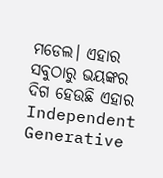ମଡେଲ। ଏହାର ସବୁଠାରୁ ଭୟଙ୍କର ଦିଗ ହେଉଛି ଏହାର Independent Generative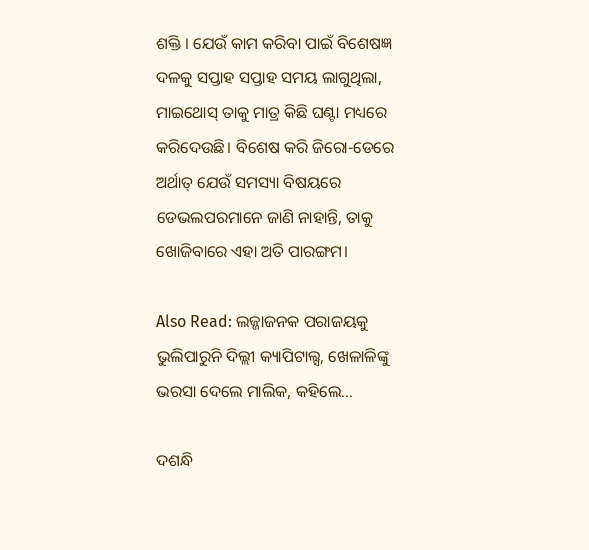ଶକ୍ତି । ଯେଉଁ କାମ କରିବା ପାଇଁ ବିଶେଷଜ୍ଞ ଦଳକୁ ସପ୍ତାହ ସପ୍ତାହ ସମୟ ଲାଗୁଥିଲା, ମାଇଥୋସ୍ ତାକୁ ମାତ୍ର କିଛି ଘଣ୍ଟା ମଧ୍ୟରେ କରିଦେଉଛି। ବିଶେଷ କରି ଜିରୋ-ଡେରେ ଅର୍ଥାତ୍ ଯେଉଁ ସମସ୍ୟା ବିଷୟରେ ଡେଭଲପରମାନେ ଜାଣି ନାହାନ୍ତି, ତାକୁ ଖୋଜିବାରେ ଏହା ଅତି ପାରଙ୍ଗମ।

Also Read: ଲଜ୍ଜାଜନକ ପରାଜୟକୁ ଭୁଲିପାରୁନି ଦିଲ୍ଲୀ କ୍ୟାପିଟାଲ୍ସ, ଖେଳାଳିଙ୍କୁ ଭରସା ଦେଲେ ମାଲିକ, କହିଲେ...

ଦଶନ୍ଧି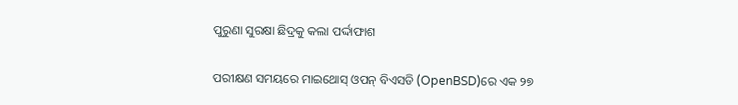ପୁରୁଣା ସୁରକ୍ଷା ଛିଦ୍ରକୁ କଲା ପର୍ଦ୍ଦାଫାଶ

ପରୀକ୍ଷଣ ସମୟରେ ମାଇଥୋସ୍ ଓପନ୍ ବିଏସଡି (OpenBSD)ରେ ଏକ ୨୭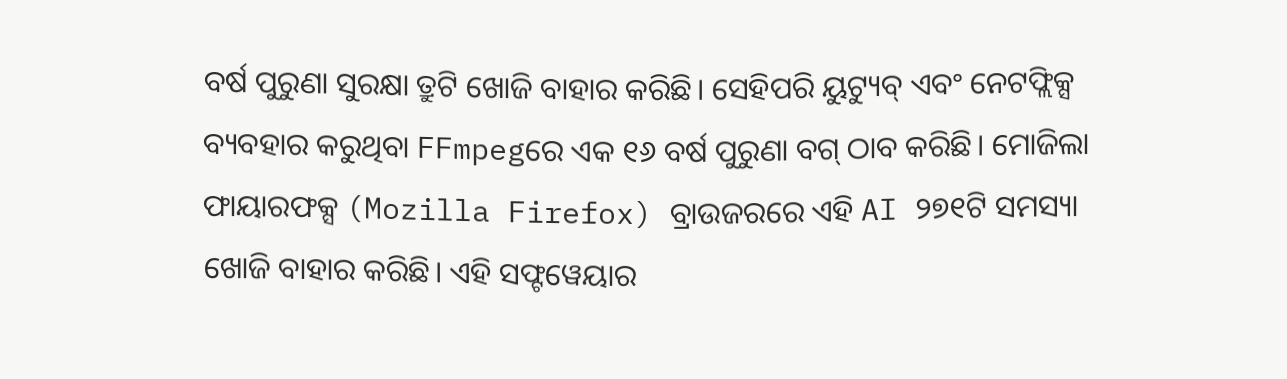ବର୍ଷ ପୁରୁଣା ସୁରକ୍ଷା ତ୍ରୁଟି ଖୋଜି ବାହାର କରିଛି। ସେହିପରି ୟୁଟ୍ୟୁବ୍ ଏବଂ ନେଟଫ୍ଲିକ୍ସ ବ୍ୟବହାର କରୁଥିବା FFmpegରେ ଏକ ୧୬ ବର୍ଷ ପୁରୁଣା ବଗ୍ ଠାବ କରିଛି। ମୋଜିଲା ଫାୟାରଫକ୍ସ (Mozilla Firefox) ବ୍ରାଉଜରରେ ଏହି AI ୨୭୧ଟି ସମସ୍ୟା ଖୋଜି ବାହାର କରିଛି। ଏହି ସଫ୍ଟୱେୟାର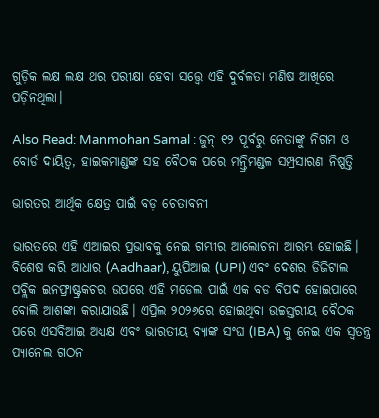ଗୁଡ଼ିକ ଲକ୍ଷ ଲକ୍ଷ ଥର ପରୀକ୍ଷା ହେବା ସତ୍ତ୍ୱେ ଏହି ଦୁର୍ବଳତା ମଣିଷ ଆଖିରେ ପଡ଼ିନଥିଲା।

Also Read: Manmohan Samal : ଜୁନ୍ ୧୨ ପୂର୍ବରୁ ନେତାଙ୍କୁ ନିଗମ ଓ ବୋର୍ଡ ଦାୟିତ୍ୱ, ହାଇକମାଣ୍ଡଙ୍କ ସହ ବୈଠକ ପରେ ମନ୍ତ୍ରିମଣ୍ଡଳ ସମ୍ପ୍ରସାରଣ ନିଷ୍ପତ୍ତି

ଭାରତର ଆର୍ଥିକ କ୍ଷେତ୍ର ପାଇଁ ବଡ଼ ଚେତାବନୀ

ଭାରତରେ ଏହି ଏଆଇର ପ୍ରଭାବକୁ ନେଇ ଗମ୍ଭୀର ଆଲୋଚନା ଆରମ୍ଭ ହୋଇଛି। ବିଶେଷ କରି ଆଧାର (Aadhaar), ୟୁପିଆଇ (UPI) ଏବଂ ଦେଶର ଡିଜିଟାଲ ପବ୍ଲିକ ଇନଫ୍ରାଷ୍ଟ୍ରକଚର ଉପରେ ଏହି ମଡେଲ ପାଇଁ ଏକ ବଡ ବିପଦ ହୋଇପାରେ ବୋଲି ଆଶଙ୍କା କରାଯାଉଛି। ଏପ୍ରିଲ ୨୦୨୬ରେ ହୋଇଥିବା ଉଚ୍ଚସ୍ତରୀୟ ବୈଠକ ପରେ ଏସବିଆଇ ଅଧ୍ୟକ୍ଷ ଏବଂ ଭାରତୀୟ ବ୍ୟାଙ୍କ ସଂଘ (IBA) କୁ ନେଇ ଏକ ସ୍ୱତନ୍ତ୍ର ପ୍ୟାନେଲ ଗଠନ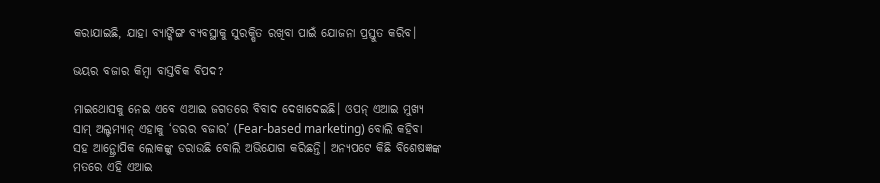କରାଯାଇଛି, ଯାହା ବ୍ୟାଙ୍କିଙ୍ଗ ବ୍ୟବସ୍ଥାକୁ ସୁରକ୍ଷିତ ରଖିବା ପାଇଁ ଯୋଜନା ପ୍ରସ୍ତୁତ କରିବ।

ଭୟର ବଜାର କିମ୍ବା ବାସ୍ତବିକ ବିପଦ?

ମାଇଥୋସକୁ ନେଇ ଏବେ ଏଆଇ ଜଗତରେ ବିବାଦ ଦେଖାଦେଇଛି। ଓପନ୍ ଏଆଇ ମୁଖ୍ୟ ସାମ୍ ଅଲ୍ଟମ୍ୟାନ୍ ଏହାକୁ ‘ଡରର ବଜାର’ (Fear-based marketing) ବୋଲି କହିବା ସହ ଆନ୍ଥ୍ରୋପିକ ଲୋକଙ୍କୁ ଡରାଉଛି ବୋଲି ଅଭିଯୋଗ କରିଛନ୍ତି। ଅନ୍ୟପଟେ କିଛି ବିଶେଷଜ୍ଞଙ୍କ ମତରେ ଏହି ଏଆଇ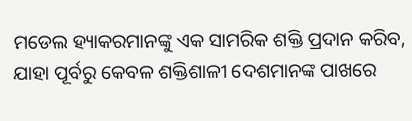ମଡେଲ ହ୍ୟାକରମାନଙ୍କୁ ଏକ ସାମରିକ ଶକ୍ତି ପ୍ରଦାନ କରିବ, ଯାହା ପୂର୍ବରୁ କେବଳ ଶକ୍ତିଶାଳୀ ଦେଶମାନଙ୍କ ପାଖରେ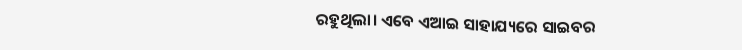ରହୁଥିଲା। ଏବେ ଏଆଇ ସାହାଯ୍ୟରେ ସାଇବର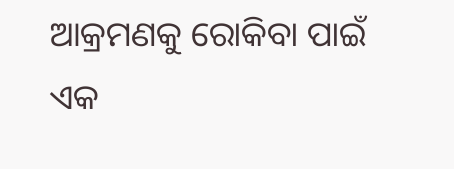ଆକ୍ରମଣକୁ ରୋକିବା ପାଇଁ ଏକ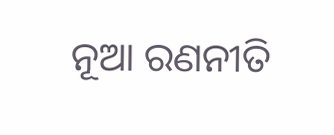ନୂଆ ରଣନୀତି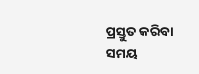ପ୍ରସ୍ତୁତ କରିବା ସମୟ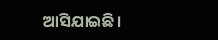ଆସିଯାଇଛି।